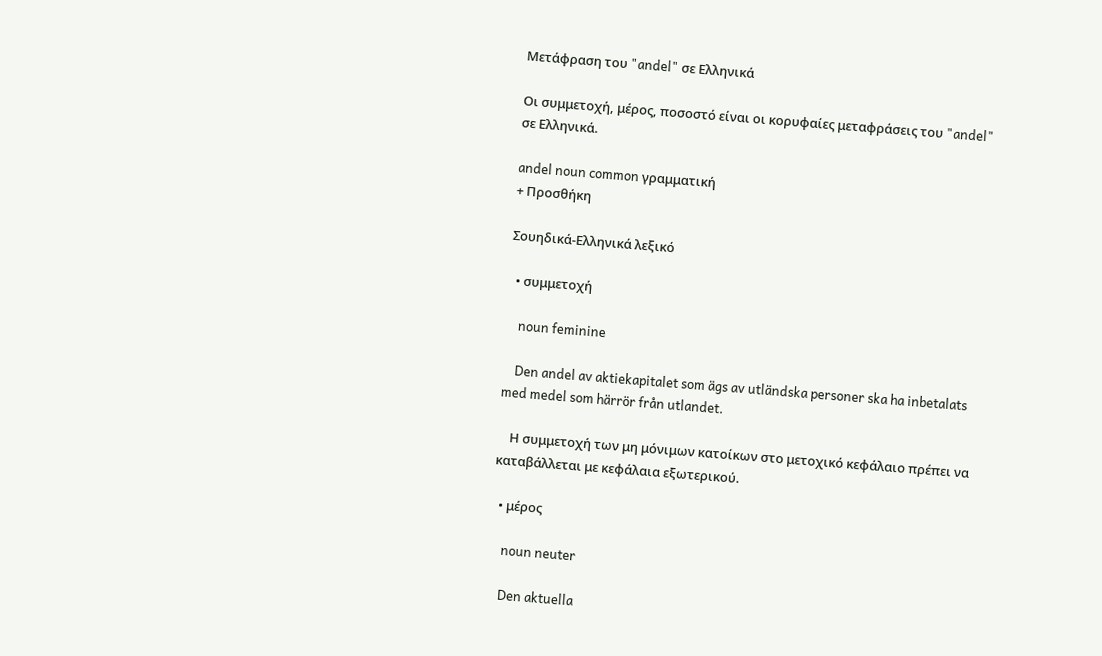Μετάφραση του "andel" σε Ελληνικά

Οι συμμετοχή, μέρος, ποσοστό είναι οι κορυφαίες μεταφράσεις του "andel" σε Ελληνικά.

andel noun common γραμματική
+ Προσθήκη

Σουηδικά-Ελληνικά λεξικό

  • συμμετοχή

    noun feminine

    Den andel av aktiekapitalet som ägs av utländska personer ska ha inbetalats med medel som härrör från utlandet.

    Η συμμετοχή των μη μόνιμων κατοίκων στο μετοχικό κεφάλαιο πρέπει να καταβάλλεται με κεφάλαια εξωτερικού.

  • μέρος

    noun neuter

    Den aktuella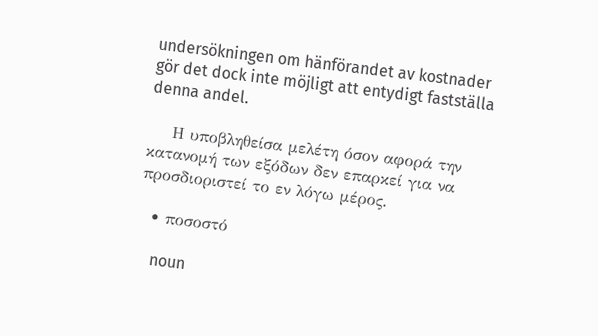undersökningen om hänförandet av kostnader gör det dock inte möjligt att entydigt fastställa denna andel.

    Η υποβληθείσα μελέτη όσον αφορά την κατανομή των εξόδων δεν επαρκεί για να προσδιοριστεί το εν λόγω μέρος.

  • ποσοστό

    noun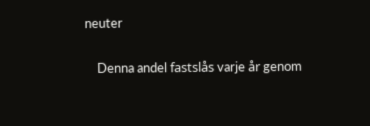neuter

    Denna andel fastslås varje år genom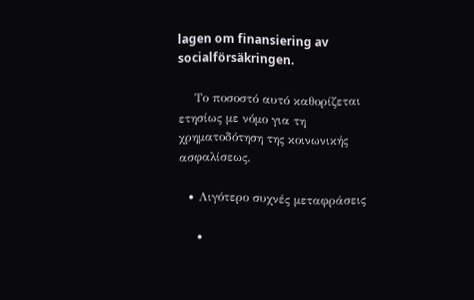lagen om finansiering av socialförsäkringen.

    Το ποσοστό αυτό καθορίζεται ετησίως με νόμο για τη χρηματοδότηση της κοινωνικής ασφαλίσεως.

  • Λιγότερο συχνές μεταφράσεις

    •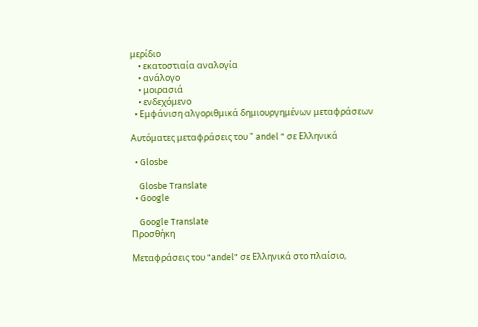μερίδιο
    • εκατοστιαία αναλογία
    • ανάλογο
    • μοιρασιά
    • ενδεχόμενο
  • Εμφάνιση αλγοριθμικά δημιουργημένων μεταφράσεων

Αυτόματες μεταφράσεις του " andel " σε Ελληνικά

  • Glosbe

    Glosbe Translate
  • Google

    Google Translate
Προσθήκη

Μεταφράσεις του "andel" σε Ελληνικά στο πλαίσιο,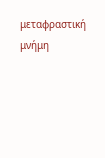μεταφραστική μνήμη